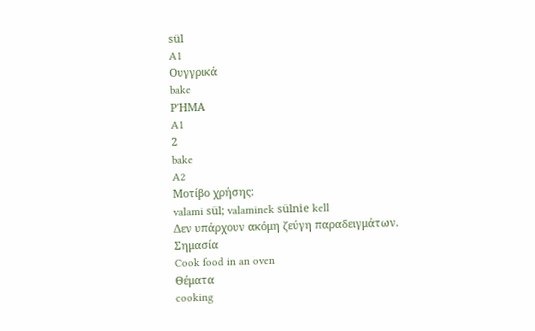sül
A1
Ουγγρικά
bake
ΡΉΜΑ
A1
2
bake
A2
Μοτίβο χρήσης:
valami sül; valaminek sülnie kell
Δεν υπάρχουν ακόμη ζεύγη παραδειγμάτων.
Σημασία
Cook food in an oven
Θέματα
cooking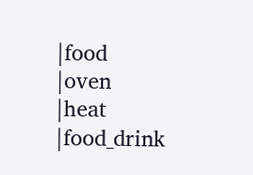|food
|oven
|heat
|food_drink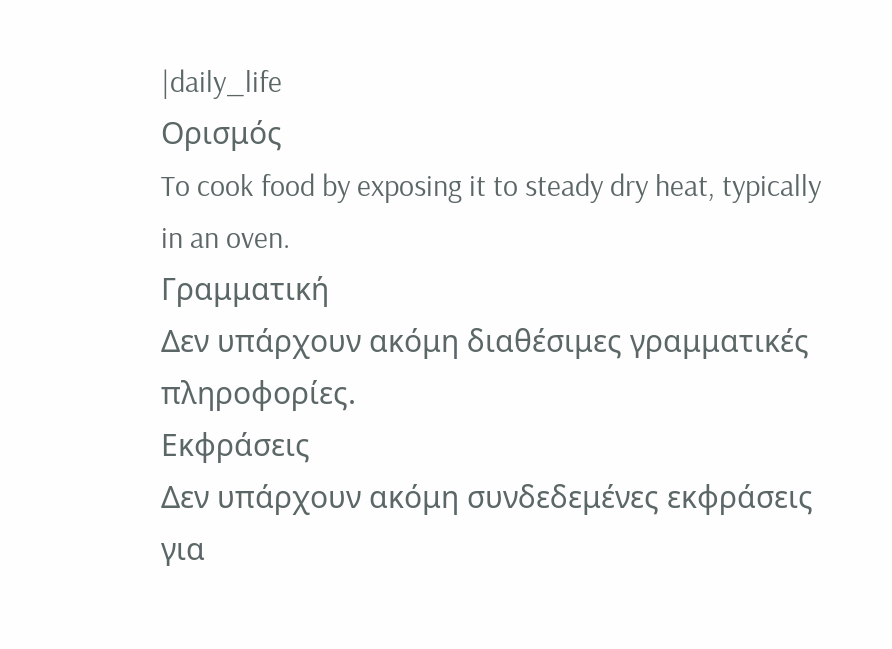|daily_life
Ορισμός
To cook food by exposing it to steady dry heat, typically in an oven.
Γραμματική
Δεν υπάρχουν ακόμη διαθέσιμες γραμματικές πληροφορίες.
Εκφράσεις
Δεν υπάρχουν ακόμη συνδεδεμένες εκφράσεις για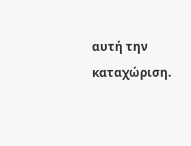αυτή την καταχώριση.